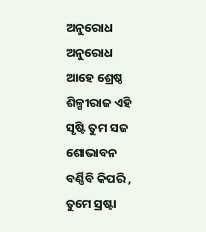ଅନୁରୋଧ
ଅନୁରୋଧ
ଆହେ ଶ୍ରେଷ୍ଠ ଶିଳ୍ପୀରାଜ ଏହି ସୃଷ୍ଟି ତୁମ ସଜ
ଶୋଭାବନ ବର୍ଣ୍ଣିବି କିପରି ,
ତୁମେ ସ୍ରଷ୍ଟା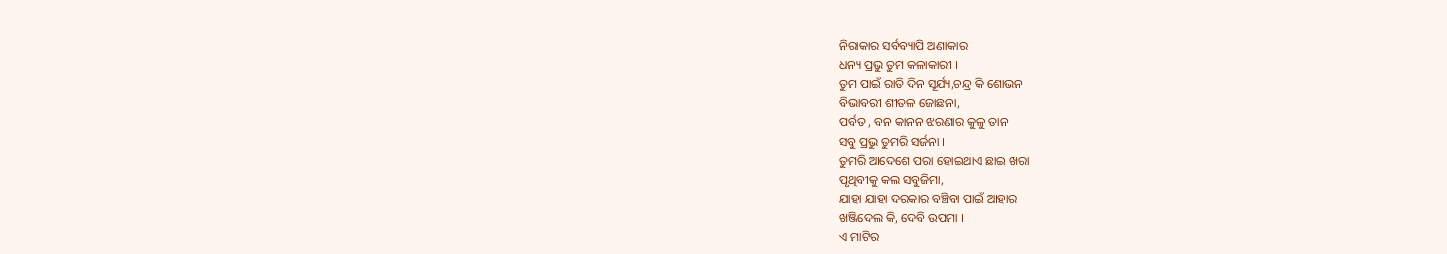ନିରାକାର ସର୍ବବ୍ୟାପି ଅଣାକାର
ଧନ୍ୟ ପ୍ରଭୁ ତୁମ କଳାକାରୀ ।
ତୁମ ପାଇଁ ରାତି ଦିନ ସୂର୍ଯ୍ୟ,ଚନ୍ଦ୍ର କି ଶୋଭନ
ବିଭାବରୀ ଶୀତଳ ଜୋଛନା,
ପର୍ବତ , ବନ କାନନ ଝରଣାର କୁଳୁ ତାନ
ସବୁ ପ୍ରଭୁ ତୁମରି ସର୍ଜନା ।
ତୁମରି ଆଦେଶେ ପରା ହୋଇଥାଏ ଛାଇ ଖରା
ପୃଥିବୀକୁ କଲ ସବୁଜିମା,
ଯାହା ଯାହା ଦରକାର ବଞ୍ଚିବା ପାଇଁ ଆହାର
ଖଞ୍ଜିଦେଲ କି, ଦେବି ଉପମା ।
ଏ ମାଟିର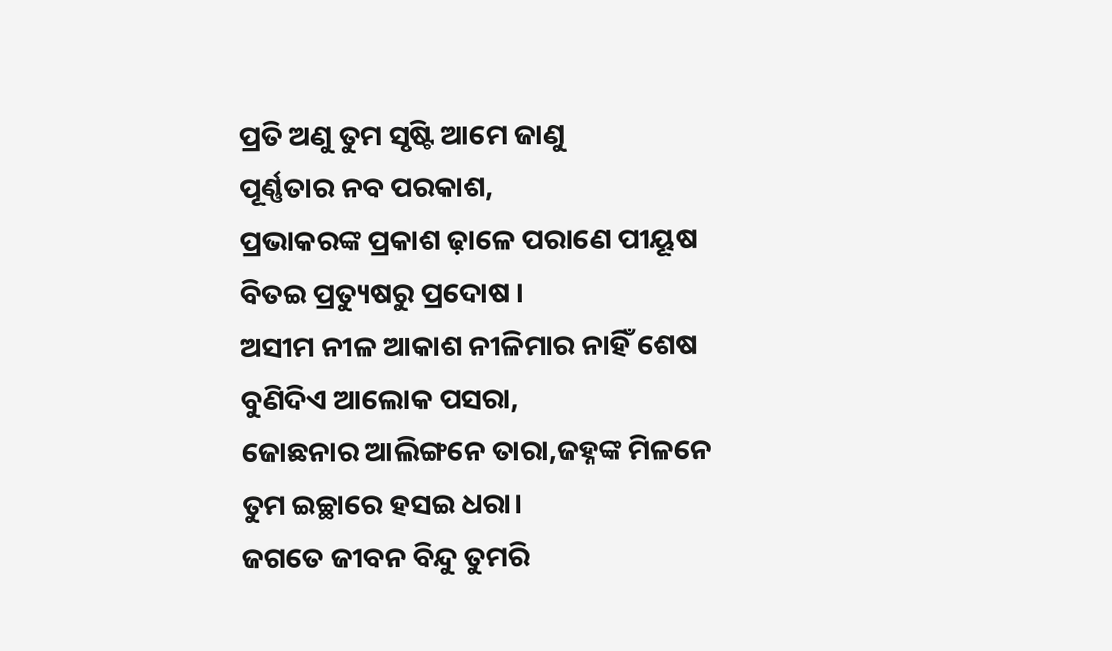ପ୍ରତି ଅଣୁ ତୁମ ସୃଷ୍ଟି ଆମେ ଜାଣୁ
ପୂର୍ଣ୍ଣତାର ନବ ପରକାଶ,
ପ୍ରଭାକରଙ୍କ ପ୍ରକାଶ ଢ଼ାଳେ ପରାଣେ ପୀୟୂଷ
ବିତଇ ପ୍ରତ୍ୟୁଷରୁ ପ୍ରଦୋଷ ।
ଅସୀମ ନୀଳ ଆକାଶ ନୀଳିମାର ନାହିଁ ଶେଷ
ବୁଣିଦିଏ ଆଲୋକ ପସରା,
ଜୋଛନାର ଆଲିଙ୍ଗନେ ତାରା,ଜହ୍ନଙ୍କ ମିଳନେ
ତୁମ ଇଚ୍ଛାରେ ହସଇ ଧରା।
ଜଗତେ ଜୀବନ ବିନ୍ଦୁ ତୁମରି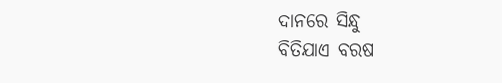ଦାନରେ ସିନ୍ଧୁ
ବିତିଯାଏ ବରଷ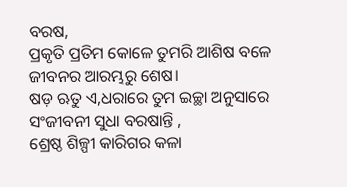ବରଷ,
ପ୍ରକୃତି ପ୍ରତିମ କୋଳେ ତୁମରି ଆଶିଷ ବଳେ
ଜୀବନର ଆରମ୍ଭରୁ ଶେଷ।
ଷଡ଼ ଋତୁ ଏ,ଧରାରେ ତୁମ ଇଚ୍ଛା ଅନୁସାରେ
ସଂଜୀବନୀ ସୁଧା ବରଷାନ୍ତି ,
ଶ୍ରେଷ୍ଠ ଶିଳ୍ପୀ କାରିଗର କଳା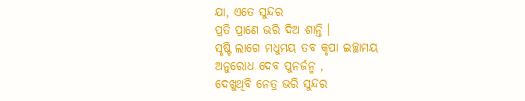ଯା, ଏତେ ସୁନ୍ଦର
ପ୍ରତି ପ୍ରାଣେ ଭରି ଦିଅ ଶାନ୍ତି ।
ସୃଷ୍ଟି ଲାଗେ ମଧୁମୟ ତବ କୃପା ଇଚ୍ଛାମୟ
ଅନୁରୋଧ ଦେବ ପୁନର୍ଜନ୍ମ ,
ଦେଖୁଥିବି ନେତ୍ର ଭରି ସୁନ୍ଦର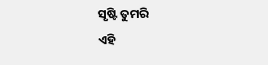ସୃଷ୍ଟି ତୁମରି
ଏହି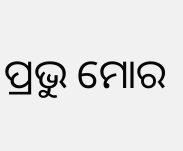ପ୍ରଭୁ ମୋର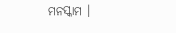ମନସ୍କାମ ।